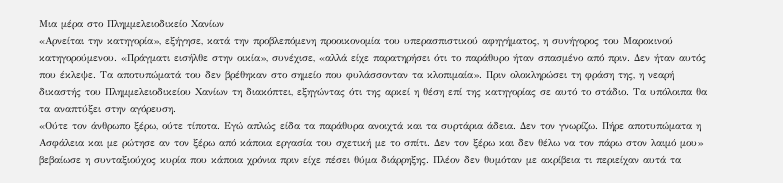Μια μέρα στο Πλημμελειοδικείο Χανίων
«Αρνείται την κατηγορία», εξήγησε, κατά την προβλεπόμενη προοικονομία του υπερασπιστικού αφηγήματος, η συνήγορος του Μαροκινού κατηγορούμενου. «Πράγματι εισήλθε στην οικία», συνέχισε, «αλλά είχε παρατηρήσει ότι το παράθυρο ήταν σπασμένο από πριν. Δεν ήταν αυτός που έκλεψε. Τα αποτυπώματά του δεν βρέθηκαν στο σημείο που φυλάσσονταν τα κλοπιμαία». Πριν ολοκληρώσει τη φράση της, η νεαρή δικαστής του Πλημμελειοδικείου Χανίων τη διακόπτει, εξηγώντας ότι της αρκεί η θέση επί της κατηγορίας σε αυτό το στάδιο. Τα υπόλοιπα θα τα αναπτύξει στην αγόρευση.
«Ούτε τον άνθρωπο ξέρω, ούτε τίποτα. Εγώ απλώς είδα τα παράθυρα ανοιχτά και τα συρτάρια άδεια. Δεν τον γνωρίζω. Πήρε αποτυπώματα η Ασφάλεια και με ρώτησε αν τον ξέρω από κάποια εργασία του σχετική με το σπίτι. Δεν τον ξέρω και δεν θέλω να τον πάρω στον λαιμό μου» βεβαίωσε η συνταξιούχος κυρία που κάποια χρόνια πριν είχε πέσει θύμα διάρρηξης. Πλέον δεν θυμόταν με ακρίβεια τι περιείχαν αυτά τα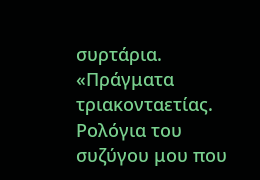συρτάρια.
«Πράγματα τριακονταετίας. Ρολόγια του συζύγου μου που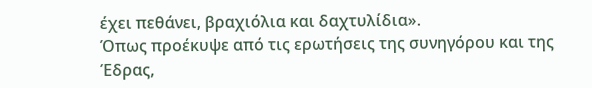έχει πεθάνει, βραχιόλια και δαχτυλίδια».
Όπως προέκυψε από τις ερωτήσεις της συνηγόρου και της Έδρας,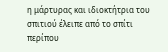η μάρτυρας και ιδιοκτήτρια του σπιτιού έλειπε από το σπίτι περίπου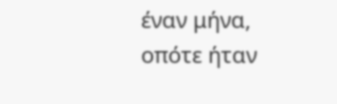έναν μήνα, οπότε ήταν